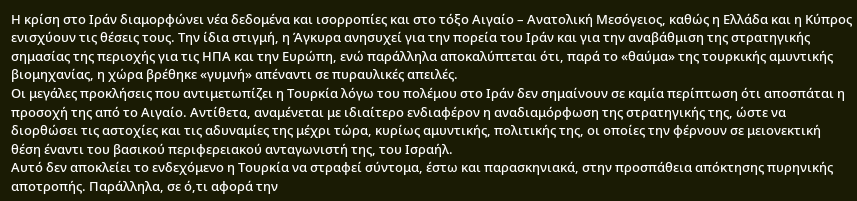Η κρίση στο Ιράν διαμορφώνει νέα δεδομένα και ισορροπίες και στο τόξο Αιγαίο – Ανατολική Μεσόγειος, καθώς η Ελλάδα και η Κύπρος ενισχύουν τις θέσεις τους. Την ίδια στιγμή, η Άγκυρα ανησυχεί για την πορεία του Ιράν και για την αναβάθμιση της στρατηγικής σημασίας της περιοχής για τις ΗΠΑ και την Ευρώπη, ενώ παράλληλα αποκαλύπτεται ότι, παρά το «θαύμα» της τουρκικής αμυντικής βιομηχανίας, η χώρα βρέθηκε «γυμνή» απέναντι σε πυραυλικές απειλές.
Οι μεγάλες προκλήσεις που αντιμετωπίζει η Τουρκία λόγω του πολέμου στο Ιράν δεν σημαίνουν σε καμία περίπτωση ότι αποσπάται η προσοχή της από το Αιγαίο. Αντίθετα, αναμένεται με ιδιαίτερο ενδιαφέρον η αναδιαμόρφωση της στρατηγικής της, ώστε να διορθώσει τις αστοχίες και τις αδυναμίες της μέχρι τώρα, κυρίως αμυντικής, πολιτικής της, οι οποίες την φέρνουν σε μειονεκτική θέση έναντι του βασικού περιφερειακού ανταγωνιστή της, του Ισραήλ.
Αυτό δεν αποκλείει το ενδεχόμενο η Τουρκία να στραφεί σύντομα, έστω και παρασκηνιακά, στην προσπάθεια απόκτησης πυρηνικής αποτροπής. Παράλληλα, σε ό,τι αφορά την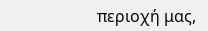περιοχή μας,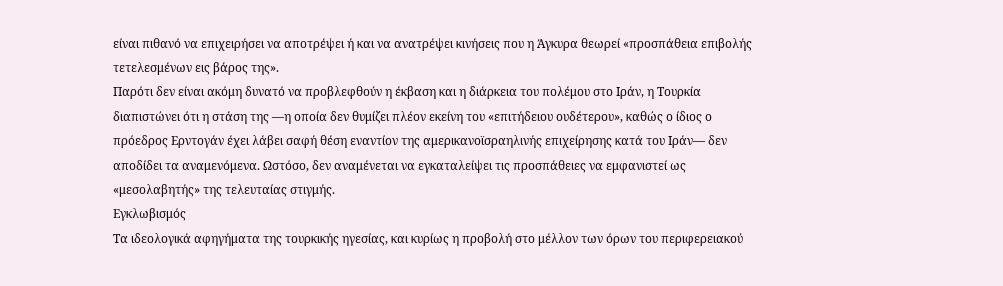είναι πιθανό να επιχειρήσει να αποτρέψει ή και να ανατρέψει κινήσεις που η Άγκυρα θεωρεί «προσπάθεια επιβολής τετελεσμένων εις βάρος της».
Παρότι δεν είναι ακόμη δυνατό να προβλεφθούν η έκβαση και η διάρκεια του πολέμου στο Ιράν, η Τουρκία διαπιστώνει ότι η στάση της —η οποία δεν θυμίζει πλέον εκείνη του «επιτήδειου ουδέτερου», καθώς ο ίδιος ο πρόεδρος Ερντογάν έχει λάβει σαφή θέση εναντίον της αμερικανοϊσραηλινής επιχείρησης κατά του Ιράν— δεν αποδίδει τα αναμενόμενα. Ωστόσο, δεν αναμένεται να εγκαταλείψει τις προσπάθειες να εμφανιστεί ως «μεσολαβητής» της τελευταίας στιγμής.
Εγκλωβισμός
Τα ιδεολογικά αφηγήματα της τουρκικής ηγεσίας, και κυρίως η προβολή στο μέλλον των όρων του περιφερειακού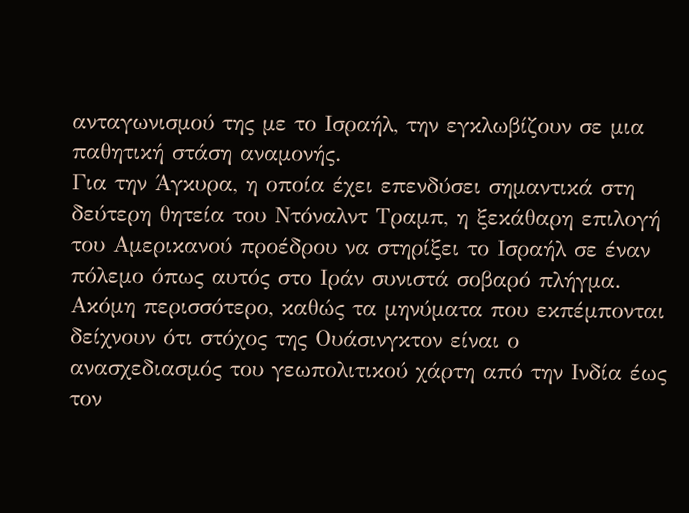ανταγωνισμού της με το Ισραήλ, την εγκλωβίζουν σε μια παθητική στάση αναμονής.
Για την Άγκυρα, η οποία έχει επενδύσει σημαντικά στη δεύτερη θητεία του Ντόναλντ Τραμπ, η ξεκάθαρη επιλογή του Αμερικανού προέδρου να στηρίξει το Ισραήλ σε έναν πόλεμο όπως αυτός στο Ιράν συνιστά σοβαρό πλήγμα. Ακόμη περισσότερο, καθώς τα μηνύματα που εκπέμπονται δείχνουν ότι στόχος της Ουάσινγκτον είναι ο ανασχεδιασμός του γεωπολιτικού χάρτη από την Ινδία έως τον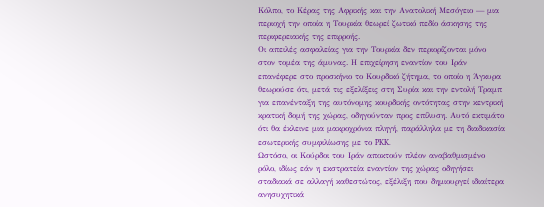Κόλπο, το Κέρας της Αφρικής και την Ανατολική Μεσόγειο — μια περιοχή την οποία η Τουρκία θεωρεί ζωτικό πεδίο άσκησης της περιφερειακής της επιρροής.
Οι απειλές ασφαλείας για την Τουρκία δεν περιορίζονται μόνο στον τομέα της άμυνας. Η επιχείρηση εναντίον του Ιράν επανέφερε στο προσκήνιο το Κουρδικό ζήτημα, το οποίο η Άγκυρα θεωρούσε ότι, μετά τις εξελίξεις στη Συρία και την εντολή Τραμπ για επανένταξη της αυτόνομης κουρδικής οντότητας στην κεντρική κρατική δομή της χώρας, οδηγούνταν προς επίλυση. Αυτό εκτιμάτο ότι θα έκλεινε μια μακροχρόνια πληγή, παράλληλα με τη διαδικασία εσωτερικής συμφιλίωσης με το PKK.
Ωστόσο, οι Κούρδοι του Ιράν αποκτούν πλέον αναβαθμισμένο ρόλο, ιδίως εάν η εκστρατεία εναντίον της χώρας οδηγήσει σταδιακά σε αλλαγή καθεστώτος, εξέλιξη που δημιουργεί ιδιαίτερα ανησυχητικά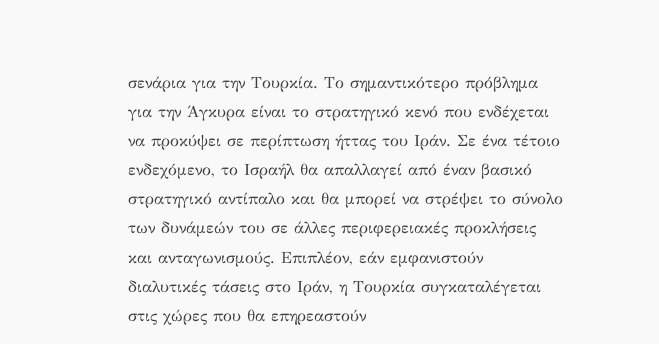σενάρια για την Τουρκία. Το σημαντικότερο πρόβλημα για την Άγκυρα είναι το στρατηγικό κενό που ενδέχεται να προκύψει σε περίπτωση ήττας του Ιράν. Σε ένα τέτοιο ενδεχόμενο, το Ισραήλ θα απαλλαγεί από έναν βασικό στρατηγικό αντίπαλο και θα μπορεί να στρέψει το σύνολο των δυνάμεών του σε άλλες περιφερειακές προκλήσεις και ανταγωνισμούς. Επιπλέον, εάν εμφανιστούν διαλυτικές τάσεις στο Ιράν, η Τουρκία συγκαταλέγεται στις χώρες που θα επηρεαστούν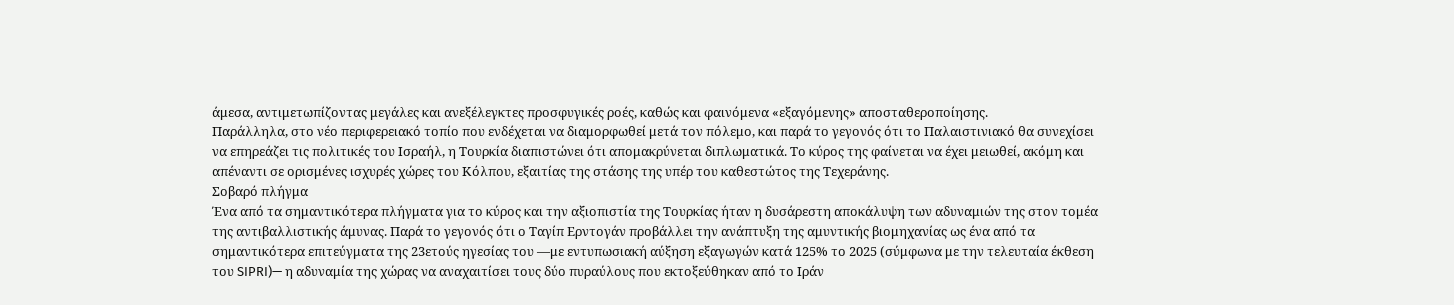άμεσα, αντιμετωπίζοντας μεγάλες και ανεξέλεγκτες προσφυγικές ροές, καθώς και φαινόμενα «εξαγόμενης» αποσταθεροποίησης.
Παράλληλα, στο νέο περιφερειακό τοπίο που ενδέχεται να διαμορφωθεί μετά τον πόλεμο, και παρά το γεγονός ότι το Παλαιστινιακό θα συνεχίσει να επηρεάζει τις πολιτικές του Ισραήλ, η Τουρκία διαπιστώνει ότι απομακρύνεται διπλωματικά. Το κύρος της φαίνεται να έχει μειωθεί, ακόμη και απέναντι σε ορισμένες ισχυρές χώρες του Κόλπου, εξαιτίας της στάσης της υπέρ του καθεστώτος της Τεχεράνης.
Σοβαρό πλήγμα
Ένα από τα σημαντικότερα πλήγματα για το κύρος και την αξιοπιστία της Τουρκίας ήταν η δυσάρεστη αποκάλυψη των αδυναμιών της στον τομέα της αντιβαλλιστικής άμυνας. Παρά το γεγονός ότι ο Ταγίπ Ερντογάν προβάλλει την ανάπτυξη της αμυντικής βιομηχανίας ως ένα από τα σημαντικότερα επιτεύγματα της 23ετούς ηγεσίας του —με εντυπωσιακή αύξηση εξαγωγών κατά 125% το 2025 (σύμφωνα με την τελευταία έκθεση του SIPRI)— η αδυναμία της χώρας να αναχαιτίσει τους δύο πυραύλους που εκτοξεύθηκαν από το Ιράν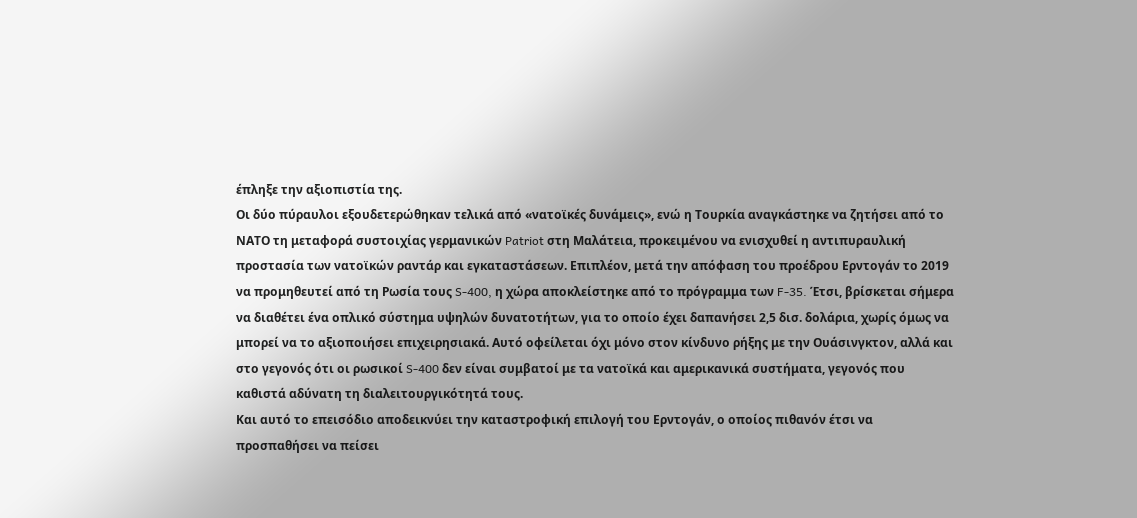έπληξε την αξιοπιστία της.
Οι δύο πύραυλοι εξουδετερώθηκαν τελικά από «νατοϊκές δυνάμεις», ενώ η Τουρκία αναγκάστηκε να ζητήσει από το ΝΑΤΟ τη μεταφορά συστοιχίας γερμανικών Patriot στη Μαλάτεια, προκειμένου να ενισχυθεί η αντιπυραυλική προστασία των νατοϊκών ραντάρ και εγκαταστάσεων. Επιπλέον, μετά την απόφαση του προέδρου Ερντογάν το 2019 να προμηθευτεί από τη Ρωσία τους S-400, η χώρα αποκλείστηκε από το πρόγραμμα των F-35. Έτσι, βρίσκεται σήμερα να διαθέτει ένα οπλικό σύστημα υψηλών δυνατοτήτων, για το οποίο έχει δαπανήσει 2,5 δισ. δολάρια, χωρίς όμως να μπορεί να το αξιοποιήσει επιχειρησιακά. Αυτό οφείλεται όχι μόνο στον κίνδυνο ρήξης με την Ουάσινγκτον, αλλά και στο γεγονός ότι οι ρωσικοί S-400 δεν είναι συμβατοί με τα νατοϊκά και αμερικανικά συστήματα, γεγονός που καθιστά αδύνατη τη διαλειτουργικότητά τους.
Και αυτό το επεισόδιο αποδεικνύει την καταστροφική επιλογή του Ερντογάν, ο οποίος πιθανόν έτσι να προσπαθήσει να πείσει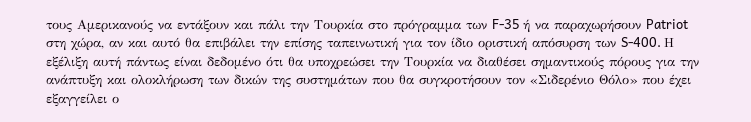τους Αμερικανούς να εντάξουν και πάλι την Τουρκία στο πρόγραμμα των F-35 ή να παραχωρήσουν Patriot στη χώρα, αν και αυτό θα επιβάλει την επίσης ταπεινωτική για τον ίδιο οριστική απόσυρση των S-400. Η εξέλιξη αυτή πάντως είναι δεδομένο ότι θα υποχρεώσει την Τουρκία να διαθέσει σημαντικούς πόρους για την ανάπτυξη και ολοκλήρωση των δικών της συστημάτων που θα συγκροτήσουν τον «Σιδερένιο Θόλο» που έχει εξαγγείλει ο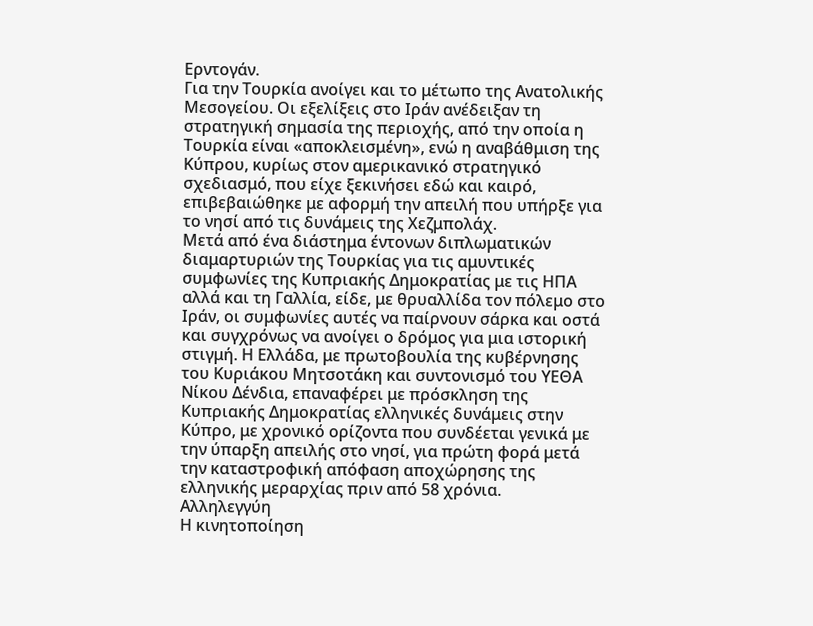Ερντογάν.
Για την Τουρκία ανοίγει και το μέτωπο της Ανατολικής Μεσογείου. Οι εξελίξεις στο Ιράν ανέδειξαν τη στρατηγική σημασία της περιοχής, από την οποία η Τουρκία είναι «αποκλεισμένη», ενώ η αναβάθμιση της Κύπρου, κυρίως στον αμερικανικό στρατηγικό σχεδιασμό, που είχε ξεκινήσει εδώ και καιρό, επιβεβαιώθηκε με αφορμή την απειλή που υπήρξε για το νησί από τις δυνάμεις της Χεζμπολάχ.
Μετά από ένα διάστημα έντονων διπλωματικών διαμαρτυριών της Τουρκίας για τις αμυντικές συμφωνίες της Κυπριακής Δημοκρατίας με τις ΗΠΑ αλλά και τη Γαλλία, είδε, με θρυαλλίδα τον πόλεμο στο Ιράν, οι συμφωνίες αυτές να παίρνουν σάρκα και οστά και συγχρόνως να ανοίγει ο δρόμος για μια ιστορική στιγμή. Η Ελλάδα, με πρωτοβουλία της κυβέρνησης του Κυριάκου Μητσοτάκη και συντονισμό του ΥΕΘΑ Νίκου Δένδια, επαναφέρει με πρόσκληση της Κυπριακής Δημοκρατίας ελληνικές δυνάμεις στην Κύπρο, με χρονικό ορίζοντα που συνδέεται γενικά με την ύπαρξη απειλής στο νησί, για πρώτη φορά μετά την καταστροφική απόφαση αποχώρησης της ελληνικής μεραρχίας πριν από 58 χρόνια.
Αλληλεγγύη
Η κινητοποίηση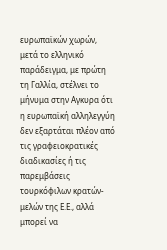ευρωπαϊκών χωρών, μετά το ελληνικό παράδειγμα, με πρώτη τη Γαλλία, στέλνει το μήνυμα στην Αγκυρα ότι η ευρωπαϊκή αλληλεγγύη δεν εξαρτάται πλέον από τις γραφειοκρατικές διαδικασίες ή τις παρεμβάσεις τουρκόφιλων κρατών-μελών της Ε.Ε., αλλά μπορεί να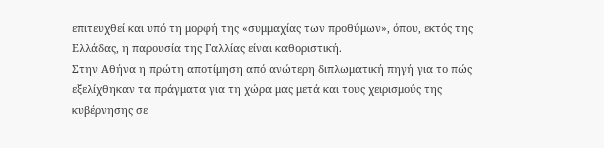επιτευχθεί και υπό τη μορφή της «συμμαχίας των προθύμων», όπου, εκτός της Ελλάδας, η παρουσία της Γαλλίας είναι καθοριστική.
Στην Αθήνα η πρώτη αποτίμηση από ανώτερη διπλωματική πηγή για το πώς εξελίχθηκαν τα πράγματα για τη χώρα μας μετά και τους χειρισμούς της κυβέρνησης σε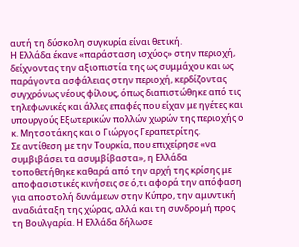αυτή τη δύσκολη συγκυρία είναι θετική.
Η Ελλάδα έκανε «παράσταση ισχύος» στην περιοχή, δείχνοντας την αξιοπιστία της ως συμμάχου και ως παράγοντα ασφάλειας στην περιοχή, κερδίζοντας συγχρόνως νέους φίλους, όπως διαπιστώθηκε από τις τηλεφωνικές και άλλες επαφές που είχαν με ηγέτες και υπουργούς Εξωτερικών πολλών χωρών της περιοχής ο κ. Μητσοτάκης και ο Γιώργος Γεραπετρίτης.
Σε αντίθεση με την Τουρκία, που επιχείρησε «να συμβιβάσει τα ασυμβίβαστα», η Ελλάδα τοποθετήθηκε καθαρά από την αρχή της κρίσης με αποφασιστικές κινήσεις σε ό,τι αφορά την απόφαση για αποστολή δυνάμεων στην Κύπρο, την αμυντική αναδιάταξη της χώρας, αλλά και τη συνδρομή προς τη Βουλγαρία. Η Ελλάδα δήλωσε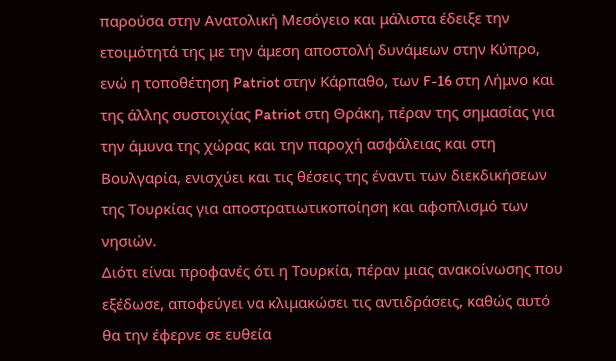παρούσα στην Ανατολική Μεσόγειο και μάλιστα έδειξε την ετοιμότητά της με την άμεση αποστολή δυνάμεων στην Κύπρο, ενώ η τοποθέτηση Patriot στην Κάρπαθο, των F-16 στη Λήμνο και της άλλης συστοιχίας Patriot στη Θράκη, πέραν της σημασίας για την άμυνα της χώρας και την παροχή ασφάλειας και στη Βουλγαρία, ενισχύει και τις θέσεις της έναντι των διεκδικήσεων της Τουρκίας για αποστρατιωτικοποίηση και αφοπλισμό των νησιών.
Διότι είναι προφανές ότι η Τουρκία, πέραν μιας ανακοίνωσης που εξέδωσε, αποφεύγει να κλιμακώσει τις αντιδράσεις, καθώς αυτό θα την έφερνε σε ευθεία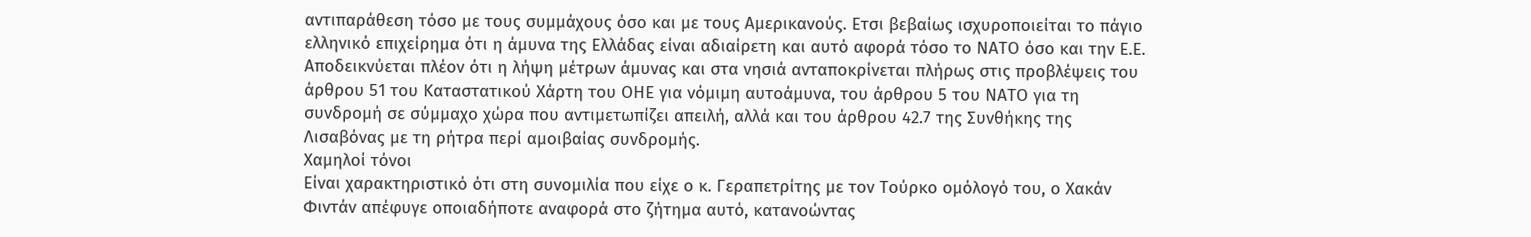αντιπαράθεση τόσο με τους συμμάχους όσο και με τους Αμερικανούς. Ετσι βεβαίως ισχυροποιείται το πάγιο ελληνικό επιχείρημα ότι η άμυνα της Ελλάδας είναι αδιαίρετη και αυτό αφορά τόσο το ΝΑΤΟ όσο και την Ε.Ε. Αποδεικνύεται πλέον ότι η λήψη μέτρων άμυνας και στα νησιά ανταποκρίνεται πλήρως στις προβλέψεις του άρθρου 51 του Καταστατικού Χάρτη του ΟΗΕ για νόμιμη αυτοάμυνα, του άρθρου 5 του ΝΑΤΟ για τη συνδρομή σε σύμμαχο χώρα που αντιμετωπίζει απειλή, αλλά και του άρθρου 42.7 της Συνθήκης της Λισαβόνας με τη ρήτρα περί αμοιβαίας συνδρομής.
Χαμηλοί τόνοι
Είναι χαρακτηριστικό ότι στη συνομιλία που είχε ο κ. Γεραπετρίτης με τον Τούρκο ομόλογό του, ο Χακάν Φιντάν απέφυγε οποιαδήποτε αναφορά στο ζήτημα αυτό, κατανοώντας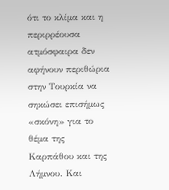ότι το κλίμα και η περιρρέουσα ατμόσφαιρα δεν αφήνουν περιθώρια στην Τουρκία να σηκώσει επισήμως «σκόνη» για το θέμα της Καρπάθου και της Λήμνου. Και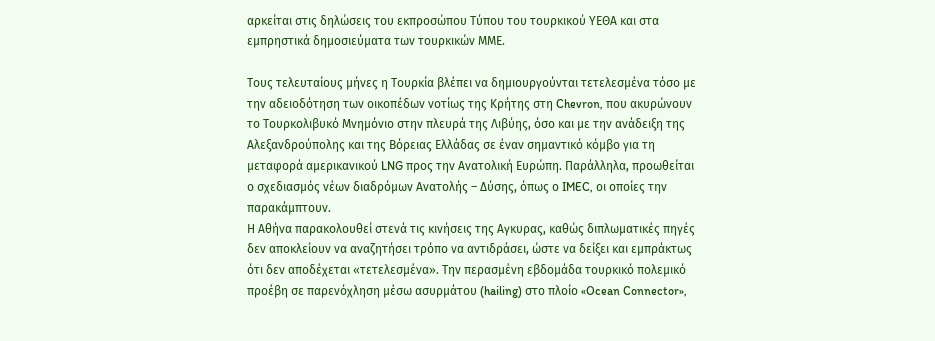αρκείται στις δηλώσεις του εκπροσώπου Τύπου του τουρκικού ΥΕΘΑ και στα εμπρηστικά δημοσιεύματα των τουρκικών ΜΜΕ.

Τους τελευταίους μήνες η Τουρκία βλέπει να δημιουργούνται τετελεσμένα τόσο με την αδειοδότηση των οικοπέδων νοτίως της Κρήτης στη Chevron, που ακυρώνουν το Τουρκολιβυκό Μνημόνιο στην πλευρά της Λιβύης, όσο και με την ανάδειξη της Αλεξανδρούπολης και της Βόρειας Ελλάδας σε έναν σημαντικό κόμβο για τη μεταφορά αμερικανικού LNG προς την Ανατολική Ευρώπη. Παράλληλα, προωθείται ο σχεδιασμός νέων διαδρόμων Ανατολής – Δύσης, όπως ο IMEC, οι οποίες την παρακάμπτουν.
Η Αθήνα παρακολουθεί στενά τις κινήσεις της Αγκυρας, καθώς διπλωματικές πηγές δεν αποκλείουν να αναζητήσει τρόπο να αντιδράσει, ώστε να δείξει και εμπράκτως ότι δεν αποδέχεται «τετελεσμένα». Την περασμένη εβδομάδα τουρκικό πολεμικό προέβη σε παρενόχληση μέσω ασυρμάτου (hailing) στο πλοίο «Ocean Connector»,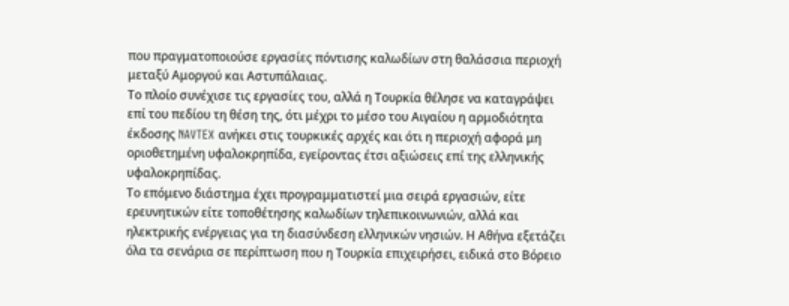που πραγματοποιούσε εργασίες πόντισης καλωδίων στη θαλάσσια περιοχή μεταξύ Αμοργού και Αστυπάλαιας.
Το πλοίο συνέχισε τις εργασίες του, αλλά η Τουρκία θέλησε να καταγράψει επί του πεδίου τη θέση της, ότι μέχρι το μέσο του Αιγαίου η αρμοδιότητα έκδοσης NAVTEX ανήκει στις τουρκικές αρχές και ότι η περιοχή αφορά μη οριοθετημένη υφαλοκρηπίδα, εγείροντας έτσι αξιώσεις επί της ελληνικής υφαλοκρηπίδας.
Το επόμενο διάστημα έχει προγραμματιστεί μια σειρά εργασιών, είτε ερευνητικών είτε τοποθέτησης καλωδίων τηλεπικοινωνιών, αλλά και ηλεκτρικής ενέργειας για τη διασύνδεση ελληνικών νησιών. Η Αθήνα εξετάζει όλα τα σενάρια σε περίπτωση που η Τουρκία επιχειρήσει, ειδικά στο Βόρειο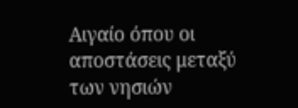Αιγαίο όπου οι αποστάσεις μεταξύ των νησιών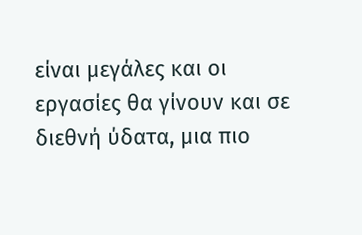είναι μεγάλες και οι εργασίες θα γίνουν και σε διεθνή ύδατα, μια πιο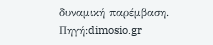δυναμική παρέμβαση.
Πηγή:dimosio.gr